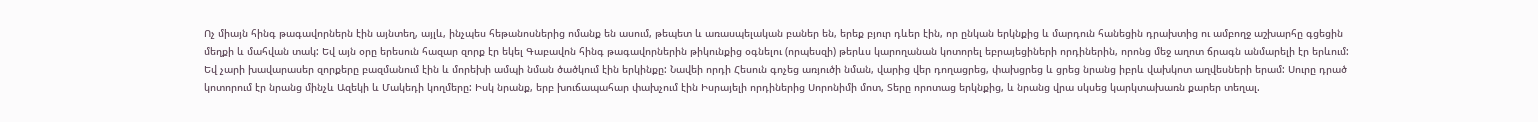Ոչ միայն հինգ թագավորներն էին այնտեղ, այլև, ինչպես հեթանոսներից ոմանք են ասում, թեպետ և առասպելական բաներ են, երեք բյուր դևեր էին, որ ընկան երկնքից և մարդուն հանեցին դրախտից ու ամբողջ աշխարհը գցեցին մեղքի և մահվան տակ: Եվ այն օրը երեսուն հազար զորք էր եկել Գաբավոն հինգ թագավորներին թիկունքից օգնելու (որպեսզի) թերևս կարողանան կոտորել եբրայեցիների որդիներին, որոնց մեջ աղոտ ճրագն անմարելի էր երևում: Եվ չարի խավարասեր զորքերը բազմանում էին և մորեխի ամպի նման ծածկում էին երկինքը: Նավեի որդի Հեսուն գոչեց առյուծի նման, վարից վեր դողացրեց, փախցրեց և ցրեց նրանց իբրև վախկոտ աղվեսների երամ: Սուրը դրած կոտորում էր նրանց մինչև Ազեկի և Մակեդի կողմերը: Իսկ նրանք, երբ խուճապահար փախչում էին Իսրայելի որդիներից Սորոնիմի մոտ, Տերը որոտաց երկնքից, և նրանց վրա սկսեց կարկտախառն քարեր տեղալ.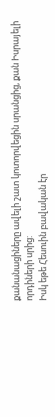քանանացիները ավելի շատ կոտորվեցին սրանցից, քան Իսրայելի որդիների սրից:
Իսկ եթե Հեսուին բավական էր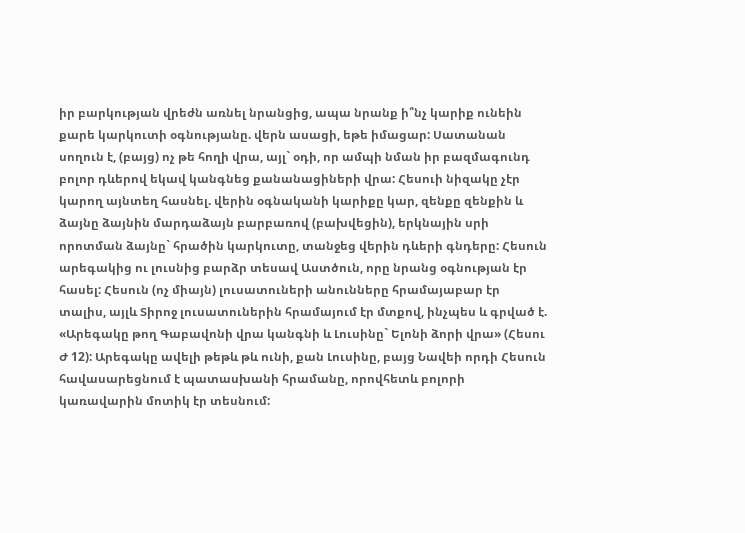իր բարկության վրեժն առնել նրանցից, ապա նրանք ի՞նչ կարիք ունեին քարե կարկուտի օգնությանը. վերն ասացի, եթե իմացար: Սատանան սողուն է, (բայց) ոչ թե հողի վրա, այլ` օդի, որ ամպի նման իր բազմագունդ բոլոր դևերով եկավ կանգնեց քանանացիների վրա: Հեսուի նիզակը չէր կարող այնտեղ հասնել. վերին օգնականի կարիքը կար, զենքը զենքին և ձայնը ձայնին մարդաձայն բարբառով (բախվեցին), երկնային սրի որոտման ձայնը` հրածին կարկուտը, տանջեց վերին դևերի գնդերը: Հեսուն արեգակից ու լուսնից բարձր տեսավ Աստծուն, որը նրանց օգնության էր հասել: Հեսուն (ոչ միայն) լուսատուների անունները հրամայաբար էր տալիս, այլև Տիրոջ լուսատուներին հրամայում էր մտքով, ինչպես և գրված է. «Արեգակը թող Գաբավոնի վրա կանգնի և Լուսինը` Ելոնի ձորի վրա» (Հեսու Ժ 12): Արեգակը ավելի թեթև թև ունի, քան Լուսինը, բայց Նավեի որդի Հեսուն հավասարեցնում է պատասխանի հրամանը, որովհետև բոլորի կառավարին մոտիկ էր տեսնում: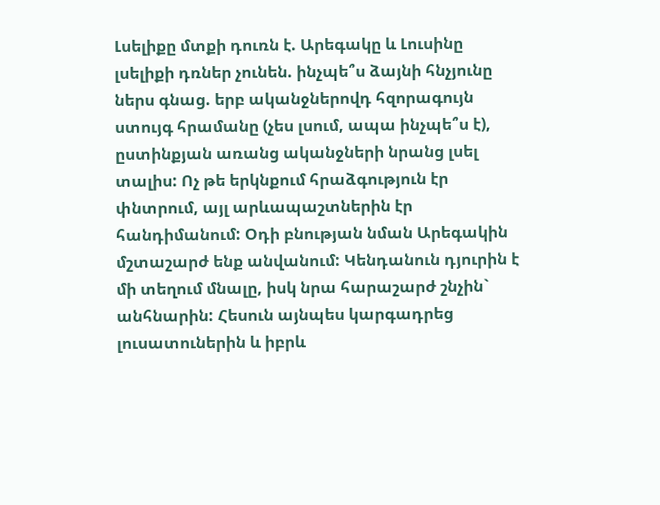Լսելիքը մտքի դուռն է. Արեգակը և Լուսինը լսելիքի դռներ չունեն. ինչպե՞ս ձայնի հնչյունը ներս գնաց. երբ ականջներովդ հզորագույն ստույգ հրամանը (չես լսում, ապա ինչպե՞ս է), ըստինքյան առանց ականջների նրանց լսել տալիս: Ոչ թե երկնքում հրաձգություն էր փնտրում, այլ արևապաշտներին էր հանդիմանում: Օդի բնության նման Արեգակին մշտաշարժ ենք անվանում: Կենդանուն դյուրին է մի տեղում մնալը, իսկ նրա հարաշարժ շնչին` անհնարին: Հեսուն այնպես կարգադրեց լուսատուներին և իբրև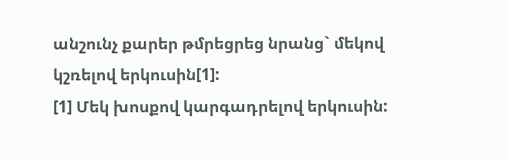անշունչ քարեր թմրեցրեց նրանց` մեկով կշռելով երկուսին[1]:
[1] Մեկ խոսքով կարգադրելով երկուսին: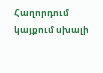Հաղորդում կայքում սխալի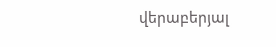վերաբերյալ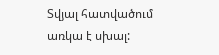Տվյալ հատվածում առկա է սխալ: